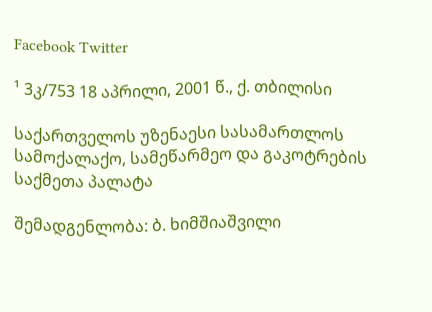Facebook Twitter

¹ 3კ/753 18 აპრილი, 2001 წ., ქ. თბილისი

საქართველოს უზენაესი სასამართლოს სამოქალაქო, სამეწარმეო და გაკოტრების საქმეთა პალატა

შემადგენლობა: ბ. ხიმშიაშვილი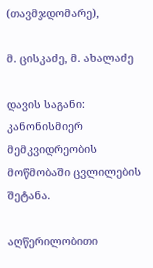(თავმჯდომარე),

მ. ცისკაძე, მ. ახალაძე

დავის საგანი: კანონისმიერ მემკვიდრეობის მოწმობაში ცვლილების შეტანა.

აღწერილობითი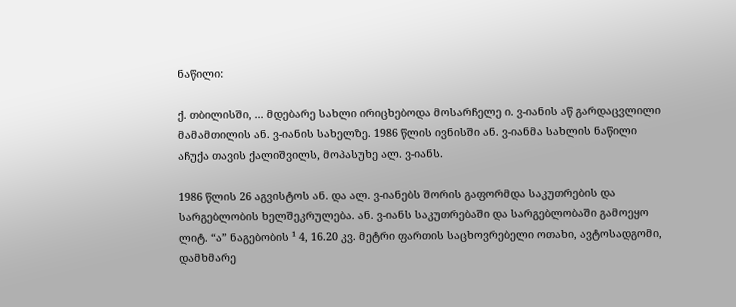ნაწილი:

ქ. თბილისში, ... მდებარე სახლი ირიცხებოდა მოსარჩელე ი. ვ-იანის აწ გარდაცვლილი მამამთილის ან. ვ-იანის სახელზე. 1986 წლის ივნისში ან. ვ-იანმა სახლის ნაწილი აჩუქა თავის ქალიშვილს, მოპასუხე ალ. ვ-იანს.

1986 წლის 26 აგვისტოს ან. და ალ. ვ-იანებს შორის გაფორმდა საკუთრების და სარგებლობის ხელშეკრულება. ან. ვ-იანს საკუთრებაში და სარგებლობაში გამოეყო ლიტ. “ა” ნაგებობის ¹ 4, 16.20 კვ. მეტრი ფართის საცხოვრებელი ოთახი, ავტოსადგომი, დამხმარე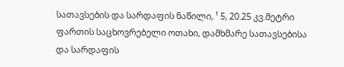სათავსების და სარდაფის ნაწილი, ¹ 5, 20.25 კვ.მეტრი ფართის საცხოვრებელი ოთახი, დამხმარე სათავსებისა და სარდაფის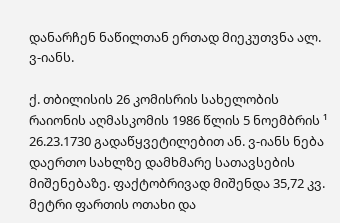დანარჩენ ნაწილთან ერთად მიეკუთვნა ალ. ვ-იანს.

ქ. თბილისის 26 კომისრის სახელობის რაიონის აღმასკომის 1986 წლის 5 ნოემბრის ¹ 26.23.1730 გადაწყვეტილებით ან. ვ-იანს ნება დაერთო სახლზე დამხმარე სათავსების მიშენებაზე. ფაქტობრივად მიშენდა 35,72 კვ. მეტრი ფართის ოთახი და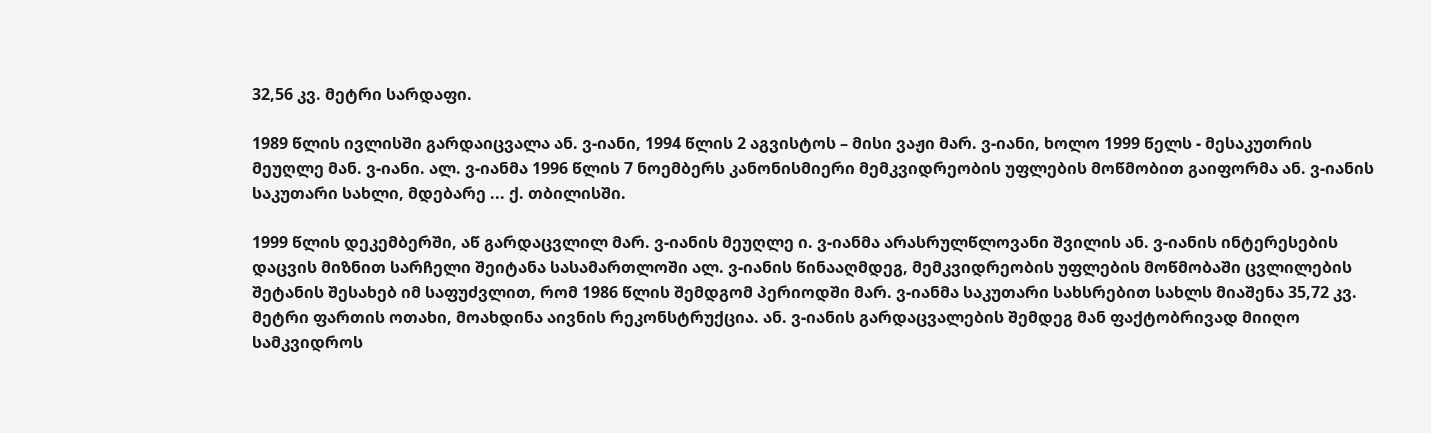32,56 კვ. მეტრი სარდაფი.

1989 წლის ივლისში გარდაიცვალა ან. ვ-იანი, 1994 წლის 2 აგვისტოს – მისი ვაჟი მარ. ვ-იანი, ხოლო 1999 წელს - მესაკუთრის მეუღლე მან. ვ-იანი. ალ. ვ-იანმა 1996 წლის 7 ნოემბერს კანონისმიერი მემკვიდრეობის უფლების მოწმობით გაიფორმა ან. ვ-იანის საკუთარი სახლი, მდებარე ... ქ. თბილისში.

1999 წლის დეკემბერში, აწ გარდაცვლილ მარ. ვ-იანის მეუღლე ი. ვ-იანმა არასრულწლოვანი შვილის ან. ვ-იანის ინტერესების დაცვის მიზნით სარჩელი შეიტანა სასამართლოში ალ. ვ-იანის წინააღმდეგ, მემკვიდრეობის უფლების მოწმობაში ცვლილების შეტანის შესახებ იმ საფუძვლით, რომ 1986 წლის შემდგომ პერიოდში მარ. ვ-იანმა საკუთარი სახსრებით სახლს მიაშენა 35,72 კვ. მეტრი ფართის ოთახი, მოახდინა აივნის რეკონსტრუქცია. ან. ვ-იანის გარდაცვალების შემდეგ მან ფაქტობრივად მიიღო სამკვიდროს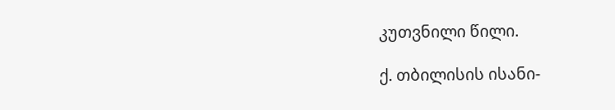კუთვნილი წილი.

ქ. თბილისის ისანი-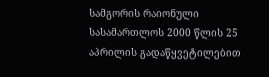სამგორის რაიონული სასამართლოს 2000 წლის 25 აპრილის გადაწყვეტილებით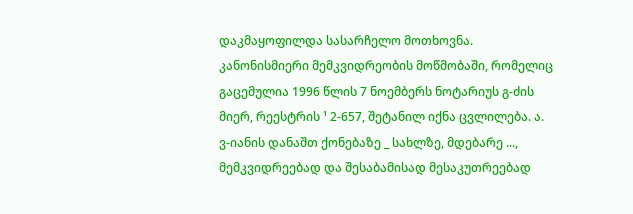დაკმაყოფილდა სასარჩელო მოთხოვნა. კანონისმიერი მემკვიდრეობის მოწმობაში, რომელიც გაცემულია 1996 წლის 7 ნოემბერს ნოტარიუს გ-ძის მიერ, რეესტრის ¹ 2-657, შეტანილ იქნა ცვლილება. ა. ვ-იანის დანაშთ ქონებაზე _ სახლზე, მდებარე ..., მემკვიდრეებად და შესაბამისად მესაკუთრეებად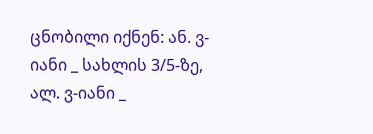ცნობილი იქნენ: ან. ვ-იანი _ სახლის 3/5-ზე, ალ. ვ-იანი _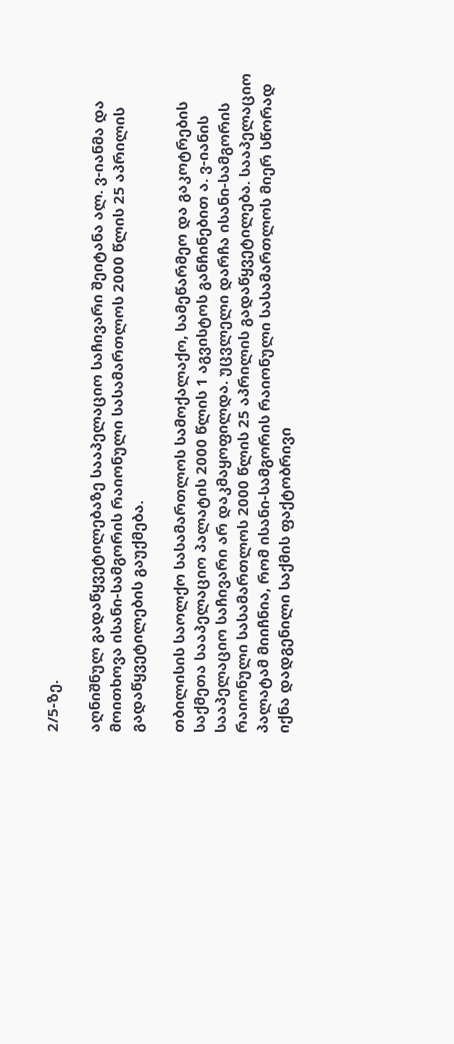2/5-ზე.

აღნიშნულ გადაწყვეტილებაზე სააპელაციო საჩივარი შეიტანა ალ. ვ-იანმა და მოითხოვა ისანი-სამგორის რაიონული სასამართლოს 2000 წლის 25 აპრილის გადაწყვეტილების გაუქმება.

თბილისის საოლქო სასამართლოს სამოქალაქო, სამეწარმეო და გაკოტრების საქმეთა სააპელაციო პალატის 2000 წლის 1 აგვისტოს განჩინებით ა. ვ-იანის სააპელაციო საჩივარი არ დაკმაყოფილდა. უცვლელი დარჩა ისანი-სამგორის რაიონული სასამართლოს 2000 წლის 25 აპრილის გადაწყვეტილება. სააპელაციო პალატამ მიიჩნია, რომ ისანი-სამგორის რაიონული სასამართლოს მიერ სწორად იქნა დადგენილი საქმის ფაქტობრივი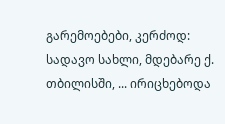გარემოებები, კერძოდ: სადავო სახლი, მდებარე ქ. თბილისში, ... ირიცხებოდა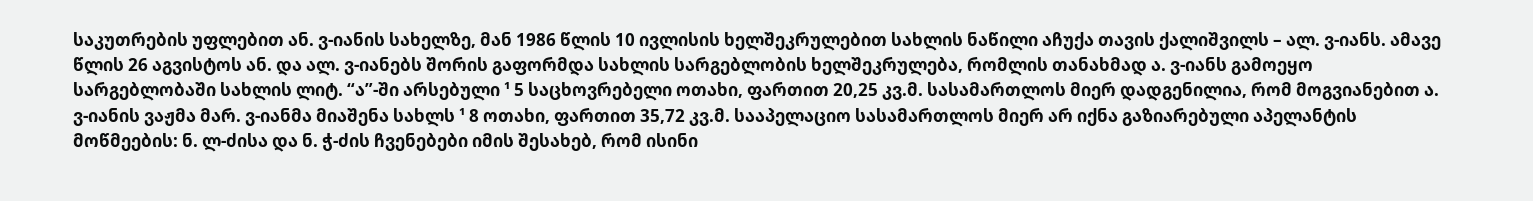საკუთრების უფლებით ან. ვ-იანის სახელზე, მან 1986 წლის 10 ივლისის ხელშეკრულებით სახლის ნაწილი აჩუქა თავის ქალიშვილს – ალ. ვ-იანს. ამავე წლის 26 აგვისტოს ან. და ალ. ვ-იანებს შორის გაფორმდა სახლის სარგებლობის ხელშეკრულება, რომლის თანახმად ა. ვ-იანს გამოეყო სარგებლობაში სახლის ლიტ. “ა”-ში არსებული ¹ 5 საცხოვრებელი ოთახი, ფართით 20,25 კვ.მ. სასამართლოს მიერ დადგენილია, რომ მოგვიანებით ა. ვ-იანის ვაჟმა მარ. ვ-იანმა მიაშენა სახლს ¹ 8 ოთახი, ფართით 35,72 კვ.მ. სააპელაციო სასამართლოს მიერ არ იქნა გაზიარებული აპელანტის მოწმეების: ნ. ლ-ძისა და ნ. ჭ-ძის ჩვენებები იმის შესახებ, რომ ისინი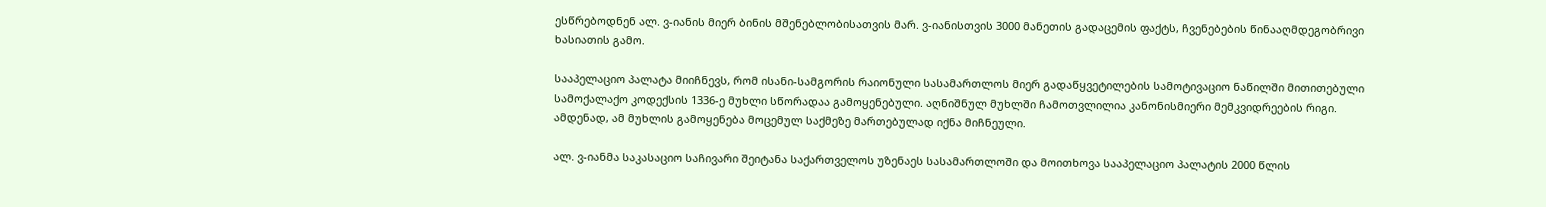ესწრებოდნენ ალ. ვ-იანის მიერ ბინის მშენებლობისათვის მარ. ვ-იანისთვის 3000 მანეთის გადაცემის ფაქტს, ჩვენებების წინააღმდეგობრივი ხასიათის გამო.

სააპელაციო პალატა მიიჩნევს, რომ ისანი-სამგორის რაიონული სასამართლოს მიერ გადაწყვეტილების სამოტივაციო ნაწილში მითითებული სამოქალაქო კოდექსის 1336-ე მუხლი სწორადაა გამოყენებული. აღნიშნულ მუხლში ჩამოთვლილია კანონისმიერი მემკვიდრეების რიგი. ამდენად, ამ მუხლის გამოყენება მოცემულ საქმეზე მართებულად იქნა მიჩნეული.

ალ. ვ-იანმა საკასაციო საჩივარი შეიტანა საქართველოს უზენაეს სასამართლოში და მოითხოვა სააპელაციო პალატის 2000 წლის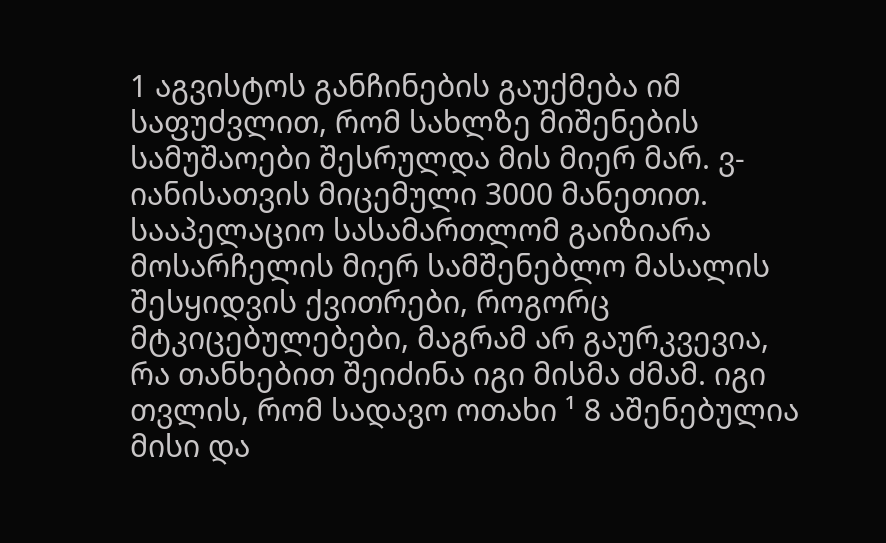1 აგვისტოს განჩინების გაუქმება იმ საფუძვლით, რომ სახლზე მიშენების სამუშაოები შესრულდა მის მიერ მარ. ვ-იანისათვის მიცემული 3000 მანეთით. სააპელაციო სასამართლომ გაიზიარა მოსარჩელის მიერ სამშენებლო მასალის შესყიდვის ქვითრები, როგორც მტკიცებულებები, მაგრამ არ გაურკვევია, რა თანხებით შეიძინა იგი მისმა ძმამ. იგი თვლის, რომ სადავო ოთახი ¹ 8 აშენებულია მისი და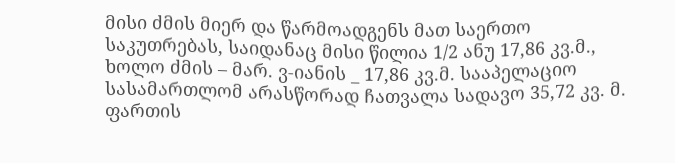მისი ძმის მიერ და წარმოადგენს მათ საერთო საკუთრებას, საიდანაც მისი წილია 1/2 ანუ 17,86 კვ.მ., ხოლო ძმის – მარ. ვ-იანის _ 17,86 კვ.მ. სააპელაციო სასამართლომ არასწორად ჩათვალა სადავო 35,72 კვ. მ. ფართის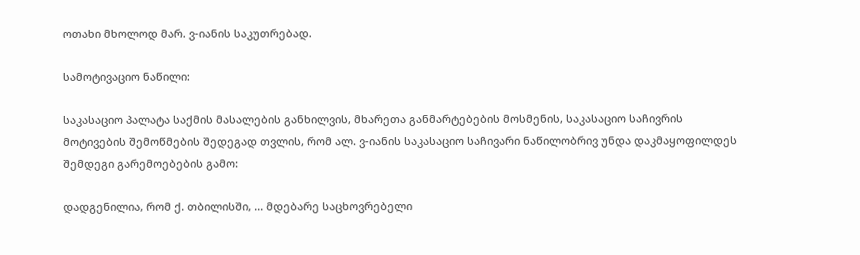ოთახი მხოლოდ მარ. ვ-იანის საკუთრებად.

სამოტივაციო ნაწილი:

საკასაციო პალატა საქმის მასალების განხილვის, მხარეთა განმარტებების მოსმენის, საკასაციო საჩივრის მოტივების შემოწმების შედეგად თვლის, რომ ალ. ვ-იანის საკასაციო საჩივარი ნაწილობრივ უნდა დაკმაყოფილდეს შემდეგი გარემოებების გამო:

დადგენილია, რომ ქ. თბილისში, ... მდებარე საცხოვრებელი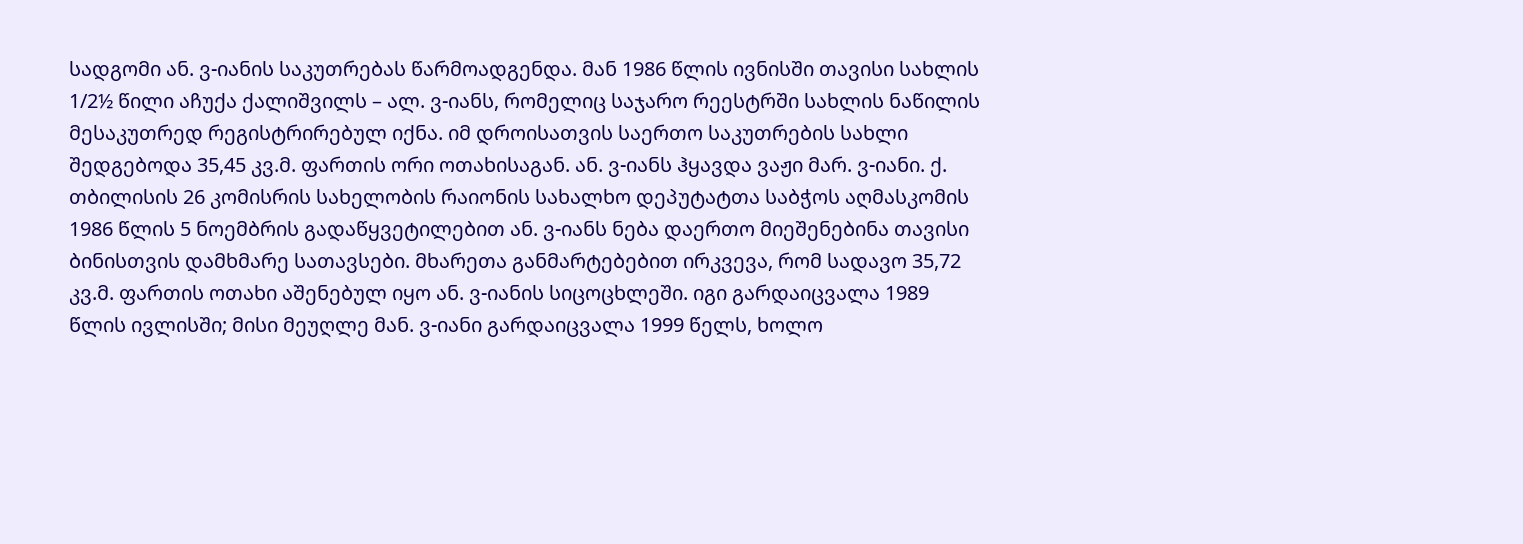სადგომი ან. ვ-იანის საკუთრებას წარმოადგენდა. მან 1986 წლის ივნისში თავისი სახლის 1/2½ წილი აჩუქა ქალიშვილს – ალ. ვ-იანს, რომელიც საჯარო რეესტრში სახლის ნაწილის მესაკუთრედ რეგისტრირებულ იქნა. იმ დროისათვის საერთო საკუთრების სახლი შედგებოდა 35,45 კვ.მ. ფართის ორი ოთახისაგან. ან. ვ-იანს ჰყავდა ვაჟი მარ. ვ-იანი. ქ. თბილისის 26 კომისრის სახელობის რაიონის სახალხო დეპუტატთა საბჭოს აღმასკომის 1986 წლის 5 ნოემბრის გადაწყვეტილებით ან. ვ-იანს ნება დაერთო მიეშენებინა თავისი ბინისთვის დამხმარე სათავსები. მხარეთა განმარტებებით ირკვევა, რომ სადავო 35,72 კვ.მ. ფართის ოთახი აშენებულ იყო ან. ვ-იანის სიცოცხლეში. იგი გარდაიცვალა 1989 წლის ივლისში; მისი მეუღლე მან. ვ-იანი გარდაიცვალა 1999 წელს, ხოლო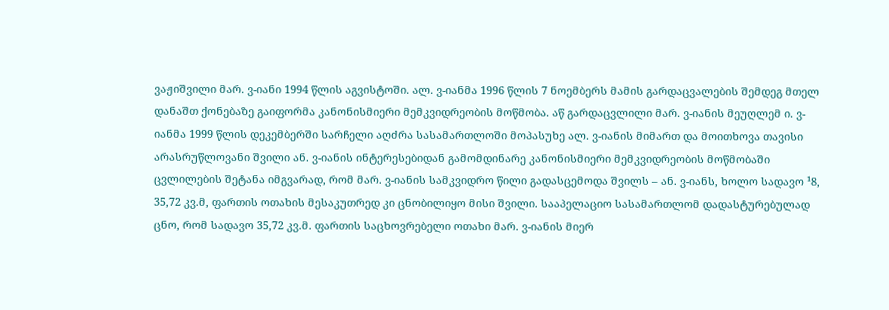ვაჟიშვილი მარ. ვ-იანი 1994 წლის აგვისტოში. ალ. ვ-იანმა 1996 წლის 7 ნოემბერს მამის გარდაცვალების შემდეგ მთელ დანაშთ ქონებაზე გაიფორმა კანონისმიერი მემკვიდრეობის მოწმობა. აწ გარდაცვლილი მარ. ვ-იანის მეუღლემ ი. ვ-იანმა 1999 წლის დეკემბერში სარჩელი აღძრა სასამართლოში მოპასუხე ალ. ვ-იანის მიმართ და მოითხოვა თავისი არასრუწლოვანი შვილი ან. ვ-იანის ინტერესებიდან გამომდინარე კანონისმიერი მემკვიდრეობის მოწმობაში ცვლილების შეტანა იმგვარად, რომ მარ. ვ-იანის სამკვიდრო წილი გადასცემოდა შვილს – ან. ვ-იანს, ხოლო სადავო ¹8, 35,72 კვ.მ, ფართის ოთახის მესაკუთრედ კი ცნობილიყო მისი შვილი. სააპელაციო სასამართლომ დადასტურებულად ცნო, რომ სადავო 35,72 კვ.მ. ფართის საცხოვრებელი ოთახი მარ. ვ-იანის მიერ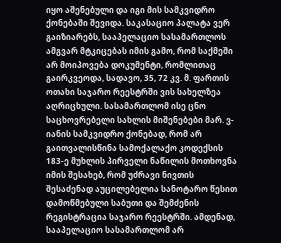იყო აშენებული და იგი მის სამკვიდრო ქონებაში შევიდა. საკასაციო პალატა ვერ გაიზიარებს, სააპელაციო სასამართლოს ამგვარ მტკიცებას იმის გამო, რომ საქმეში არ მოიპოვება დოკუმენტი, რომლითაც გაირკვეოდა, სადავო, 35, 72 კვ. მ. ფართის ოთახი საჯარო რეესტრში ვის სახელზეა აღრიცხული. სასამართლომ ისე ცნო საცხოვრებელი სახლის მიშენებები მარ. ვ-იანის სამკვიდრო ქონებად, რომ არ გაითვალისწინა სამოქალაქო კოდექსის 183-ე მუხლის პირველი ნაწილის მოთხოვნა იმის შესახებ, რომ უძრავი ნივთის შესაძენად აუცილებელია სანოტარო წესით დამოწმებული საბუთი და შემძენის რეგისტრაცია საჯარო რეესტრში. ამდენად, სააპელაციო სასამართლომ არ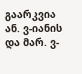გაარკვია ან. ვ-იანის და მარ. ვ-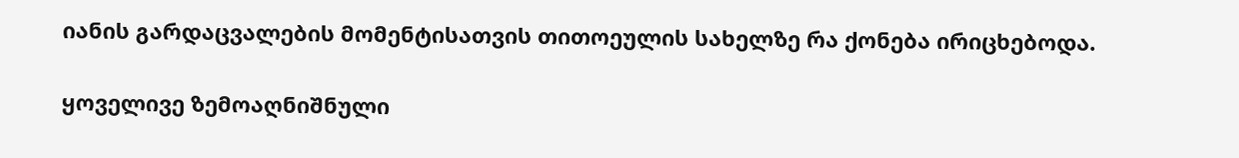იანის გარდაცვალების მომენტისათვის თითოეულის სახელზე რა ქონება ირიცხებოდა.

ყოველივე ზემოაღნიშნული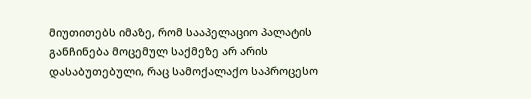მიუთითებს იმაზე, რომ სააპელაციო პალატის განჩინება მოცემულ საქმეზე არ არის დასაბუთებული, რაც სამოქალაქო საპროცესო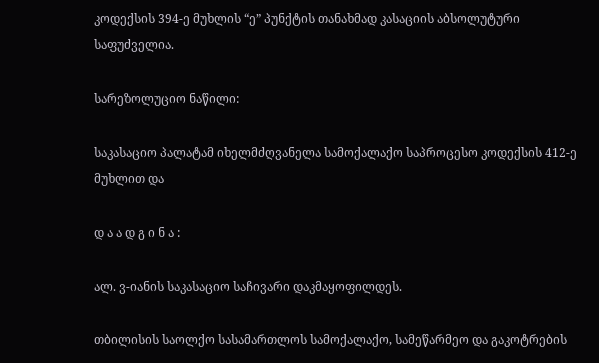კოდექსის 394-ე მუხლის “ე” პუნქტის თანახმად კასაციის აბსოლუტური საფუძველია.

სარეზოლუციო ნაწილი:

საკასაციო პალატამ იხელმძღვანელა სამოქალაქო საპროცესო კოდექსის 412-ე მუხლით და

დ ა ა დ გ ი ნ ა :

ალ. ვ-იანის საკასაციო საჩივარი დაკმაყოფილდეს.

თბილისის საოლქო სასამართლოს სამოქალაქო, სამეწარმეო და გაკოტრების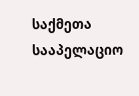საქმეთა სააპელაციო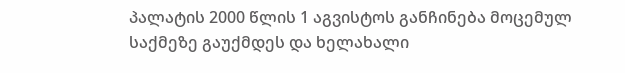პალატის 2000 წლის 1 აგვისტოს განჩინება მოცემულ საქმეზე გაუქმდეს და ხელახალი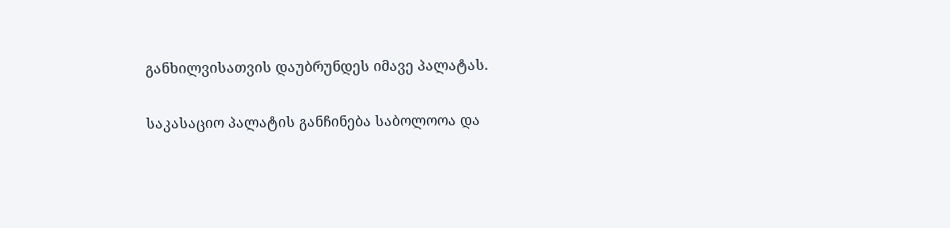განხილვისათვის დაუბრუნდეს იმავე პალატას.

საკასაციო პალატის განჩინება საბოლოოა და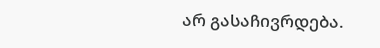არ გასაჩივრდება.